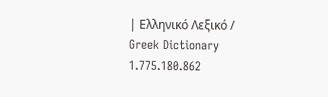| Ελληνικό Λεξικό / Greek Dictionary 1.775.180.862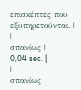επισκέπτες που εξυπηρετούνται. |
|
σπανίως |
0,04 sec. |
|
σπανίως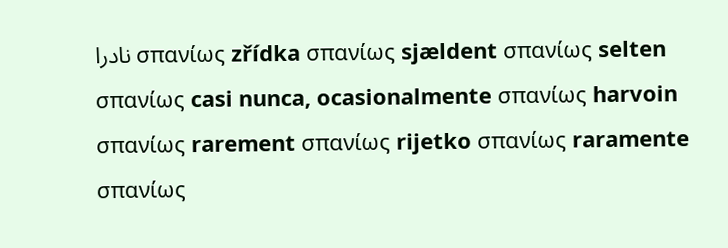نادرا σπανίως zřídka σπανίως sjældent σπανίως selten σπανίως casi nunca, ocasionalmente σπανίως harvoin σπανίως rarement σπανίως rijetko σπανίως raramente σπανίως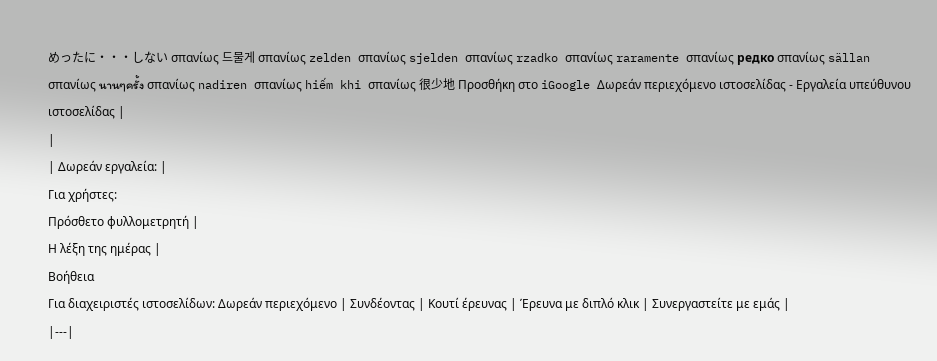めったに・・・しない σπανίως 드물게 σπανίως zelden σπανίως sjelden σπανίως rzadko σπανίως raramente σπανίως редко σπανίως sällan σπανίως นานๆครั้ง σπανίως nadiren σπανίως hiếm khi σπανίως 很少地 Προσθήκη στο iGoogle Δωρεάν περιεχόμενο ιστοσελίδας - Εργαλεία υπεύθυνου ιστοσελίδας |
|
| Δωρεάν εργαλεία: |
Για χρήστες:
Πρόσθετο φυλλομετρητή |
Η λέξη της ημέρας |
Βοήθεια
Για διαχειριστές ιστοσελίδων: Δωρεάν περιεχόμενο | Συνδέοντας | Κουτί έρευνας | Έρευνα με διπλό κλικ | Συνεργαστείτε με εμάς |
|---|